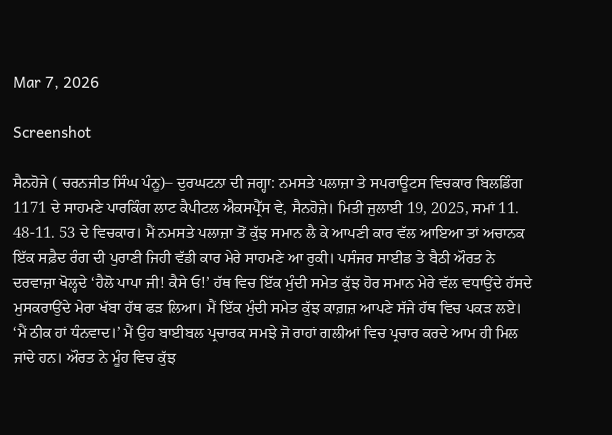Mar 7, 2026

Screenshot

ਸੈਨਹੋਜੇ ( ਚਰਨਜੀਤ ਸਿੰਘ ਪੰਨੂ)– ਦੁਰਘਟਨਾ ਦੀ ਜਗ੍ਹਾ: ਨਮਸਤੇ ਪਲਾਜ਼ਾ ਤੇ ਸਪਰਾਊਟਸ ਵਿਚਕਾਰ ਬਿਲਡਿੰਗ 1171 ਦੇ ਸਾਹਮਣੇ ਪਾਰਕਿੰਗ ਲਾਟ ਕੈਪੀਟਲ ਐਕਸਪ੍ਰੈੱਸ ਵੇ, ਸੈਨਹੋਜ਼ੇ। ਮਿਤੀ ਜੁਲਾਈ 19, 2025, ਸਮਾਂ 11. 48-11. 53 ਦੇ ਵਿਚਕਾਰ। ਮੈਂ ਨਮਸਤੇ ਪਲਾਜ਼ਾ ਤੋਂ ਕੁੱਝ ਸਮਾਨ ਲੈ ਕੇ ਆਪਣੀ ਕਾਰ ਵੱਲ ਆਇਆ ਤਾਂ ਅਚਾਨਕ ਇੱਕ ਸਫ਼ੈਦ ਰੰਗ ਦੀ ਪੁਰਾਣੀ ਜਿਹੀ ਵੱਡੀ ਕਾਰ ਮੇਰੇ ਸਾਹਮਣੇ ਆ ਰੁਕੀ। ਪਸੰਜਰ ਸਾਈਡ ਤੇ ਬੈਠੀ ਔਰਤ ਨੇ ਦਰਵਾਜ਼ਾ ਖੋਲ੍ਹਦੇ ‘ਹੈਲੋ ਪਾਪਾ ਜੀ! ਕੈਸੇ ਓ!’ ਹੱਥ ਵਿਚ ਇੱਕ ਮੁੰਦੀ ਸਮੇਤ ਕੁੱਝ ਹੋਰ ਸਮਾਨ ਮੇਰੇ ਵੱਲ ਵਧਾਉਂਦੇ ਹੱਸਦੇ ਮੁਸਕਰਾਉਂਦੇ ਮੇਰਾ ਖੱਬਾ ਹੱਥ ਫੜ ਲਿਆ। ਮੈਂ ਇੱਕ ਮੁੰਦੀ ਸਮੇਤ ਕੁੱਝ ਕਾਗ਼ਜ਼ ਆਪਣੇ ਸੱਜੇ ਹੱਥ ਵਿਚ ਪਕੜ ਲਏ। ‘ਮੈਂ ਠੀਕ ਹਾਂ ਧੰਨਵਾਦ।’ ਮੈਂ ਉਹ ਬਾਈਬਲ ਪ੍ਰਚਾਰਕ ਸਮਝੇ ਜੋ ਰਾਹਾਂ ਗਲੀਆਂ ਵਿਚ ਪ੍ਰਚਾਰ ਕਰਦੇ ਆਮ ਹੀ ਮਿਲ ਜਾਂਦੇ ਹਨ। ਔਰਤ ਨੇ ਮੂੰਹ ਵਿਚ ਕੁੱਝ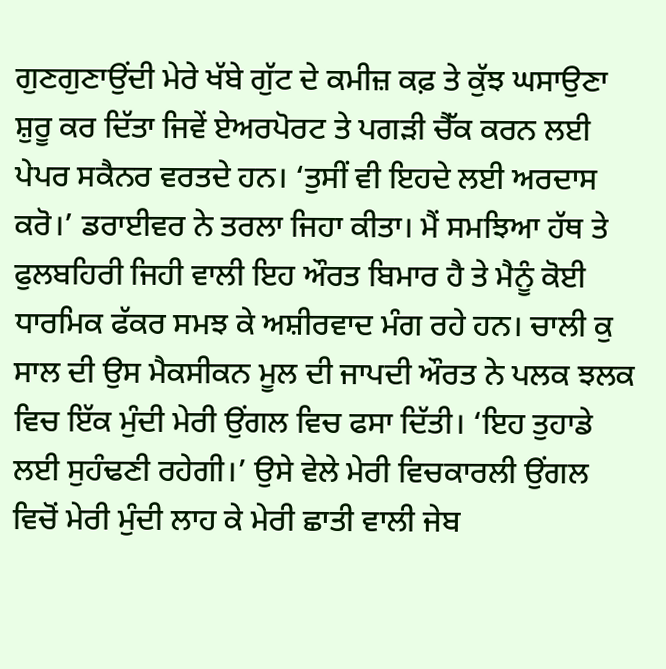ਗੁਣਗੁਣਾਉਂਦੀ ਮੇਰੇ ਖੱਬੇ ਗੁੱਟ ਦੇ ਕਮੀਜ਼ ਕਫ਼ ਤੇ ਕੁੱਝ ਘਸਾਉਣਾ ਸ਼ੁਰੂ ਕਰ ਦਿੱਤਾ ਜਿਵੇਂ ਏਅਰਪੋਰਟ ਤੇ ਪਗੜੀ ਚੈੱਕ ਕਰਨ ਲਈ ਪੇਪਰ ਸਕੈਨਰ ਵਰਤਦੇ ਹਨ। ‘ਤੁਸੀਂ ਵੀ ਇਹਦੇ ਲਈ ਅਰਦਾਸ ਕਰੋ।’ ਡਰਾਈਵਰ ਨੇ ਤਰਲਾ ਜਿਹਾ ਕੀਤਾ। ਮੈਂ ਸਮਝਿਆ ਹੱਥ ਤੇ ਫੁਲਬਹਿਰੀ ਜਿਹੀ ਵਾਲੀ ਇਹ ਔਰਤ ਬਿਮਾਰ ਹੈ ਤੇ ਮੈਨੂੰ ਕੋਈ ਧਾਰਮਿਕ ਫੱਕਰ ਸਮਝ ਕੇ ਅਸ਼ੀਰਵਾਦ ਮੰਗ ਰਹੇ ਹਨ। ਚਾਲੀ ਕੁ ਸਾਲ ਦੀ ਉਸ ਮੈਕਸੀਕਨ ਮੂਲ ਦੀ ਜਾਪਦੀ ਔਰਤ ਨੇ ਪਲਕ ਝਲਕ ਵਿਚ ਇੱਕ ਮੁੰਦੀ ਮੇਰੀ ਉਂਗਲ ਵਿਚ ਫਸਾ ਦਿੱਤੀ। ‘ਇਹ ਤੁਹਾਡੇ ਲਈ ਸੁਹੰਢਣੀ ਰਹੇਗੀ।’ ਉਸੇ ਵੇਲੇ ਮੇਰੀ ਵਿਚਕਾਰਲੀ ਉਂਗਲ ਵਿਚੋਂ ਮੇਰੀ ਮੁੰਦੀ ਲਾਹ ਕੇ ਮੇਰੀ ਛਾਤੀ ਵਾਲੀ ਜੇਬ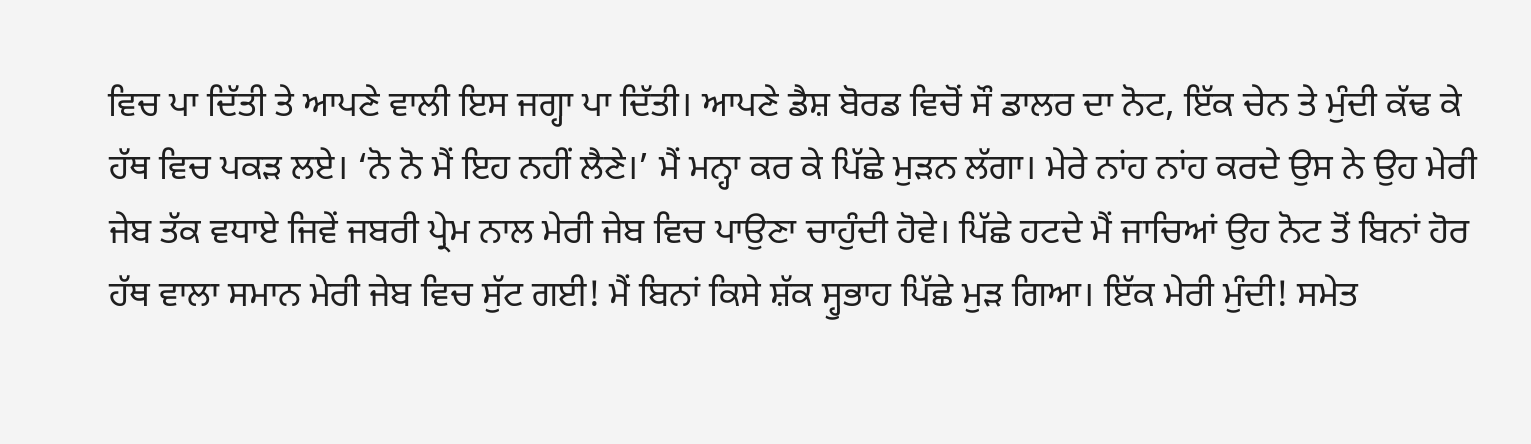ਵਿਚ ਪਾ ਦਿੱਤੀ ਤੇ ਆਪਣੇ ਵਾਲੀ ਇਸ ਜਗ੍ਹਾ ਪਾ ਦਿੱਤੀ। ਆਪਣੇ ਡੈਸ਼ ਬੋਰਡ ਵਿਚੋਂ ਸੌ ਡਾਲਰ ਦਾ ਨੋਟ, ਇੱਕ ਚੇਨ ਤੇ ਮੁੰਦੀ ਕੱਢ ਕੇ ਹੱਥ ਵਿਚ ਪਕੜ ਲਏ। ‘ਨੋ ਨੋ ਮੈਂ ਇਹ ਨਹੀਂ ਲੈਣੇ।’ ਮੈਂ ਮਨ੍ਹਾ ਕਰ ਕੇ ਪਿੱਛੇ ਮੁੜਨ ਲੱਗਾ। ਮੇਰੇ ਨਾਂਹ ਨਾਂਹ ਕਰਦੇ ਉਸ ਨੇ ਉਹ ਮੇਰੀ ਜੇਬ ਤੱਕ ਵਧਾਏ ਜਿਵੇਂ ਜਬਰੀ ਪ੍ਰੇਮ ਨਾਲ ਮੇਰੀ ਜੇਬ ਵਿਚ ਪਾਉਣਾ ਚਾਹੁੰਦੀ ਹੋਵੇ। ਪਿੱਛੇ ਹਟਦੇ ਮੈਂ ਜਾਚਿਆਂ ਉਹ ਨੋਟ ਤੋਂ ਬਿਨਾਂ ਹੋਰ ਹੱਥ ਵਾਲਾ ਸਮਾਨ ਮੇਰੀ ਜੇਬ ਵਿਚ ਸੁੱਟ ਗਈ! ਮੈਂ ਬਿਨਾਂ ਕਿਸੇ ਸ਼ੱਕ ਸ੍ਹੁਭਾਹ ਪਿੱਛੇ ਮੁੜ ਗਿਆ। ਇੱਕ ਮੇਰੀ ਮੁੰਦੀ! ਸਮੇਤ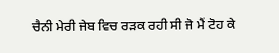ਚੈਨੀ ਮੇਰੀ ਜੇਬ ਵਿਚ ਰੜਕ ਰਹੀ ਸੀ ਜੋ ਮੈਂ ਟੋਹ ਕੇ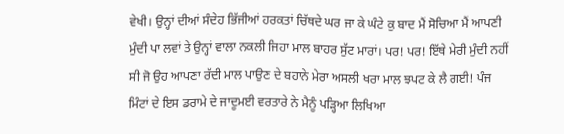ਵੇਖੀ। ਉਨ੍ਹਾਂ ਦੀਆਂ ਸੰਦੇਹ ਭਿੱਜੀਆਂ ਹਰਕਤਾਂ ਚਿੱਥਦੇ ਘਰ ਜਾ ਕੇ ਘੰਟੇ ਕੁ ਬਾਦ ਮੈਂ ਸੋਚਿਆ ਮੈਂ ਆਪਣੀ ਮੁੰਦੀ ਪਾ ਲਵਾਂ ਤੇ ਉਨ੍ਹਾਂ ਵਾਲਾ ਨਕਲੀ ਜਿਹਾ ਮਾਲ ਬਾਹਰ ਸੁੱਟ ਮਾਰਾਂ। ਪਰ! ਪਰ! ਇੱਥੇ ਮੇਰੀ ਮੁੰਦੀ ਨਹੀਂ ਸੀ ਜੋ ਉਹ ਆਪਣਾ ਰੱਦੀ ਮਾਲ ਪਾਉਣ ਦੇ ਬਹਾਨੇ ਮੇਰਾ ਅਸਲੀ ਖਰਾ ਮਾਲ ਝਪਟ ਕੇ ਲੈ ਗਈ! ਪੰਜ ਮਿੰਟਾਂ ਦੇ ਇਸ ਡਰਾਮੇ ਦੇ ਜਾਦੂਮਈ ਵਰਤਾਰੇ ਨੇ ਮੈਨੂੰ ਪੜ੍ਹਿਆ ਲਿਖਿਆ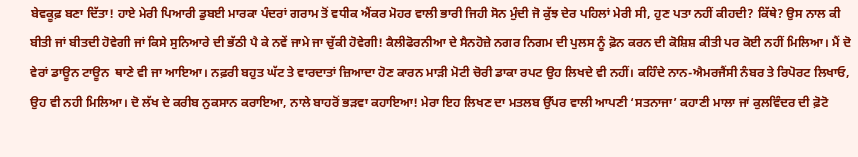ਬੇਵਕੂਫ਼ ਬਣਾ ਦਿੱਤਾ! ਹਾਏ ਮੇਰੀ ਪਿਆਰੀ ਡੁਬਈ ਮਾਰਕਾ ਪੰਦਰਾਂ ਗਰਾਮ ਤੋਂ ਵਧੀਕ ਐਂਕਰ ਮੋਹਰ ਵਾਲੀ ਭਾਰੀ ਜਿਹੀ ਸੋਨ ਮੁੰਦੀ ਜੋ ਕੁੱਝ ਦੇਰ ਪਹਿਲਾਂ ਮੇਰੀ ਸੀ, ਹੁਣ ਪਤਾ ਨਹੀਂ ਕੀਹਦੀ? ਕਿੱਥੇ? ਉਸ ਨਾਲ ਕੀ ਬੀਤੀ ਜਾਂ ਬੀਤਦੀ ਹੋਵੇਗੀ ਜਾਂ ਕਿਸੇ ਸੁਨਿਆਰੇ ਦੀ ਭੱਠੀ ਪੈ ਕੇ ਨਵੇਂ ਜਾਮੇ ਜਾ ਚੁੱਕੀ ਹੋਵੇਗੀ! ਕੈਲੀਫੋਰਨੀਆ ਦੇ ਸੈਨਹੋਜ਼ੇ ਨਗਰ ਨਿਗਮ ਦੀ ਪੁਲਸ ਨੂੰ ਫ਼ੋਨ ਕਰਨ ਦੀ ਕੋਸ਼ਿਸ਼ ਕੀਤੀ ਪਰ ਕੋਈ ਨਹੀਂ ਮਿਲਿਆ। ਮੈਂ ਦੋ ਵੇਰਾਂ ਡਾਊਨ ਟਾਊਨ  ਥਾਣੇ ਵੀ ਜਾ ਆਇਆ। ਨਫ਼ਰੀ ਬਹੁਤ ਘੱਟ ਤੇ ਵਾਰਦਾਤਾਂ ਜ਼ਿਆਦਾ ਹੋਣ ਕਾਰਨ ਮਾੜੀ ਮੋਟੀ ਚੋਰੀ ਡਾਕਾ ਰਪਟ ਉਹ ਲਿਖਦੇ ਵੀ ਨਹੀਂ। ਕਹਿੰਦੇ ਨਾਨ-ਐਮਰਜੈਂਸੀ ਨੰਬਰ ਤੇ ਰਿਪੋਰਟ ਲਿਖਾਓ, ਉਹ ਵੀ ਨਹੀ ਮਿਲਿਆ। ਦੋ ਲੱਖ ਦੇ ਕਰੀਬ ਨੁਕਸਾਨ ਕਰਾਇਆ, ਨਾਲੇ ਬਾਹਰੋਂ ਭੜਵਾ ਕਹਾਇਆ! ਮੇਰਾ ਇਹ ਲਿਖਣ ਦਾ ਮਤਲਬ ਉੱਪਰ ਵਾਲੀ ਆਪਣੀ ‘ਸਤਨਾਜਾ’ ਕਹਾਣੀ ਮਾਲਾ ਜਾਂ ਕੁਲਵਿੰਦਰ ਦੀ ਫ਼ੋਟੋ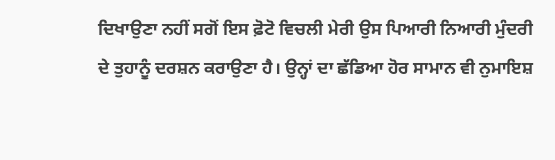ਦਿਖਾਉਣਾ ਨਹੀਂ ਸਗੋਂ ਇਸ ਫ਼ੋਟੋ ਵਿਚਲੀ ਮੇਰੀ ਉਸ ਪਿਆਰੀ ਨਿਆਰੀ ਮੁੰਦਰੀ ਦੇ ਤੁਹਾਨੂੰ ਦਰਸ਼ਨ ਕਰਾਉਣਾ ਹੈ। ਉਨ੍ਹਾਂ ਦਾ ਛੱਡਿਆ ਹੋਰ ਸਾਮਾਨ ਵੀ ਨੁਮਾਇਸ਼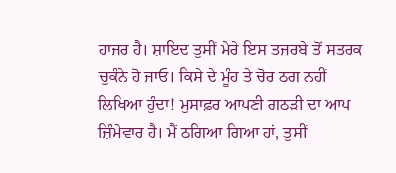ਹਾਜਰ ਹੈ। ਸ਼ਾਇਦ ਤੁਸੀਂ ਮੇਰੇ ਇਸ ਤਜਰਬੇ ਤੋਂ ਸਤਰਕ ਚੁਕੰਨੇ ਹੋ ਜਾਓ। ਕਿਸੇ ਦੇ ਮੂੰਹ ਤੇ ਚੋਰ ਠਗ ਨਹੀਂ ਲਿਖਿਆ ਹੁੰਦਾ! ਮੁਸਾਫ਼ਰ ਆਪਣੀ ਗਠੜੀ ਦਾ ਆਪ ਜ਼ਿੰਮੇਵਾਰ ਹੈ। ਮੈਂ ਠਗਿਆ ਗਿਆ ਹਾਂ, ਤੁਸੀਂ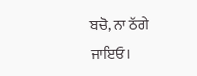ਬਚੋ, ਨਾ ਠੱਗੇ ਜਾਇਓ।